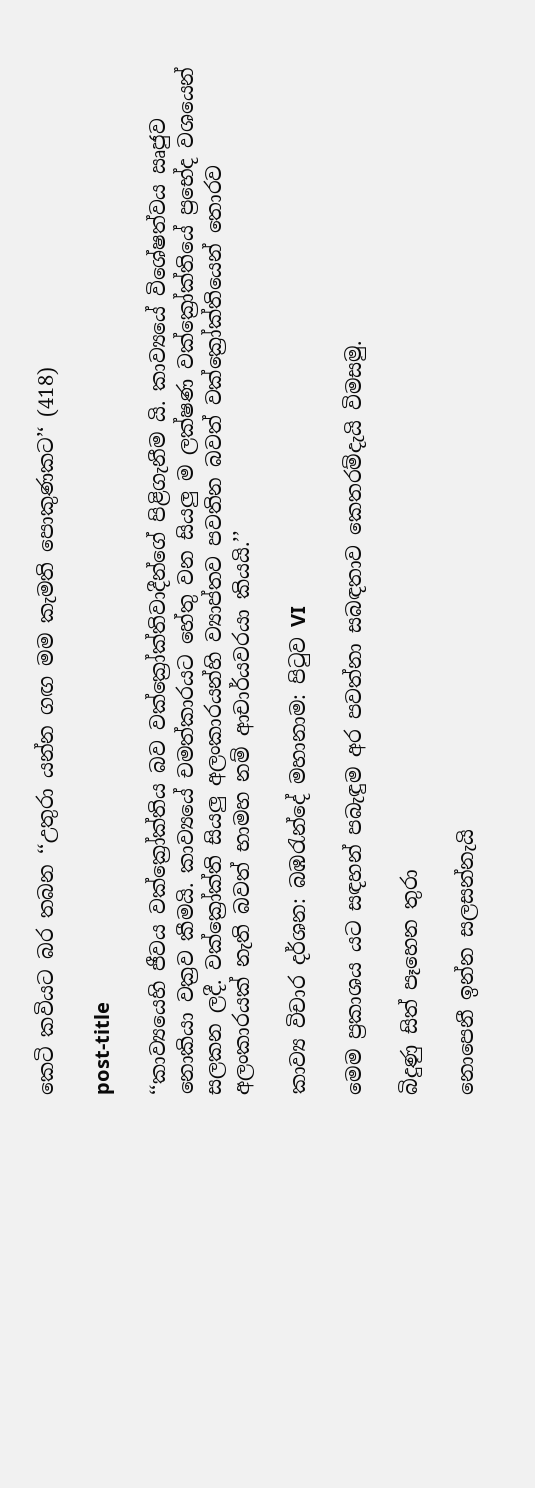කෙටි කවියට බර තබන ‘‘උතුරා යන්න ගඟ මම කැමති පොකුණකට’‘ (418)

post-title

‘‘කාව්‍යයෙහි ජීවය වක්ක්‍රෝක්තිය බව වක්ක්‍රෝක්තිවාදීන්ගේ පිළිගැනීම යි. කාව්‍යයේ විශේෂත්වය ඍජුව නොකියා වක්‍රව කීමයි. කාව්‍යයේ චමත්කාරයට හේතු වන සියලු ම ලක්ෂණ වක්ක්‍රෝක්තියේ ප්‍රභේද වශයෙන් සලකන ලදී. වක්ක්‍රෝක්ති සියලු අලංකාරයන්හි ව්‍යාප්තව පවතින බවත් වක්ක්‍රෝක්තියෙන් තොරව අලංකාරයක් නැති බවත් භාමහ නම් ආචාර්යවරයා කියයි.’’

කාව්‍ය විචාර දර්ශන: බඹරැන්දේ මහානාම: පිටුව VI

මෙම ප්‍රකාශය යට සඳහන් පබැඳුම අර පවත්නා සබඳතාව කෙතරම්දැයි විමසමු.

බිදුණු සිත් පෑහෙන තුරා

නොපෙනී ඉන්න සලසන්නැයි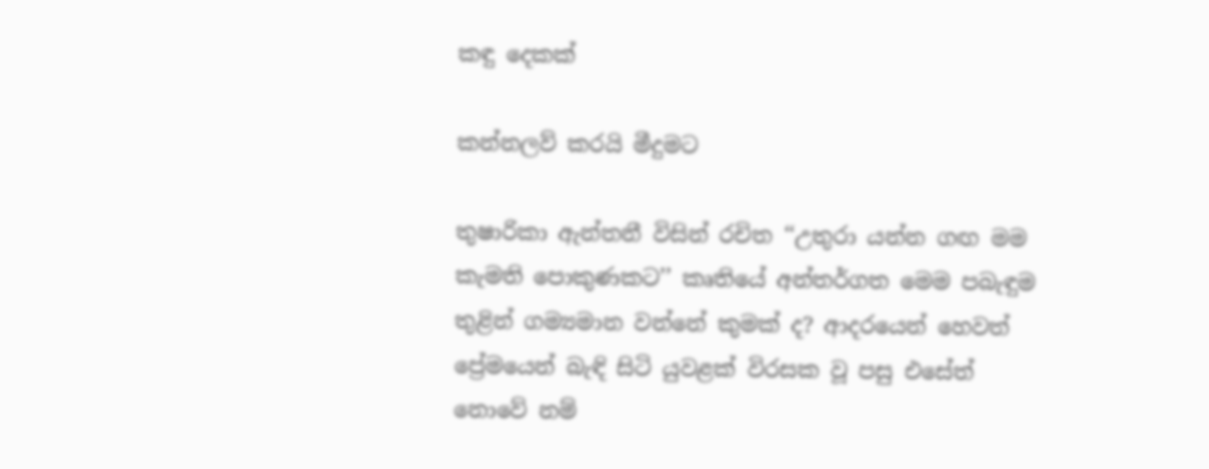කඳු දෙකක්

කන්නලව් කරයි මීදුමට

තුෂාරිකා ඇන්තනී විසින් රචිත ‘‘උතුරා යන්න ගඟ මම කැමති පොකුණකට’’ කෘතියේ අන්තර්ගත මෙම පබැඳුම තුළින් ගම්‍යමාන වන්නේ කුමක් ද? ආදරයෙන් හෙවත් ප්‍රේමයෙන් බැඳි සිටි යුවළක් විරසක වූ පසු එසේත් නොවේ නම්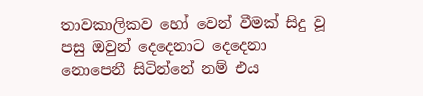තාවකාලිකව හෝ වෙන් වීමක් සිදු වූ පසු ඔවුන් දෙදෙනාට දෙදෙනා නොපෙනී සිටින්නේ නම් එය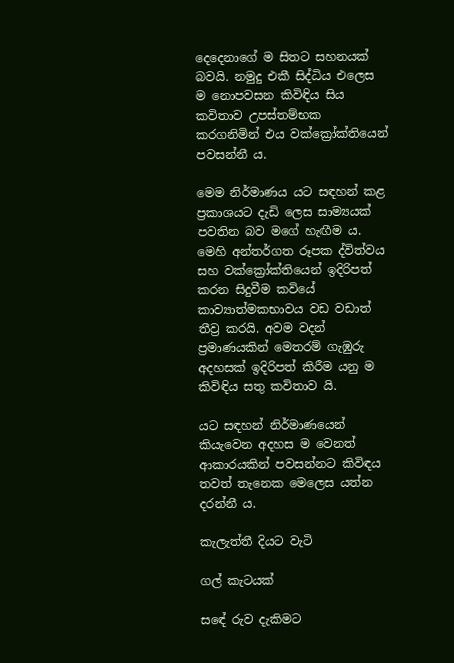දෙදෙනාගේ ම සිතට සහනයක් බවයි. නමුදු එකී සිද්ධිය එලෙස ම නොපවසන කිවිඳිය සිය කවිතාව උපස්තම්භක කරගනිමින් එය වක්ක්‍රෝක්තියෙන් පවසන්නී ය.

මෙම නිර්මාණය යට සඳහන් කළ ප්‍රකාශයට දැඩි ලෙස සාම්‍යයක් පවතින බව මගේ හැඟීම ය. මෙහි අන්තර්ගත රූපක ද්විත්වය සහ වක්ක්‍රෝක්තියෙන් ඉදිරිපත් කරන සිදුවීම කවියේ කාව්‍යාත්මකභාවය වඩ වඩාත් තීව්‍ර කරයි. අවම වදන් ප්‍රමාණයකින් මෙතරම් ගැඹුරු අදහසක් ඉදිරිපත් කිරීම යනු ම කිවිඳිය සතු කවිතාව යි.

යට සඳහන් නිර්මාණයෙන් කියැවෙන අදහස ම වෙනත් ආකාරයකින් පවසන්නට කිවිඳය තවත් තැනෙක මෙලෙස යත්න දරන්නී ය.

කැලැත්තී දියට වැටි

ගල් කැටයක්

සඳේ රුව දැකිමට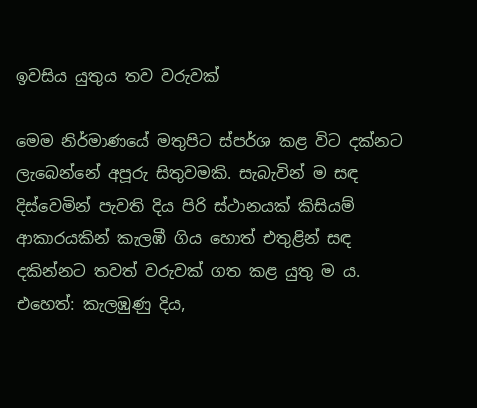ඉවසිය යුතුය තව වරුවක්

මෙම නිර්මාණයේ මතුපිට ස්පර්ශ කළ විට දක්නට ලැබෙන්නේ අපූරු සිතුවමකි. සැබැවින් ම සඳ දිස්වෙමින් පැවති දිය පිරි ස්ථානයක් කිසියම් ආකාරයකින් කැලඹී ගිය හොත් එතුළින් සඳ දකින්නට තවත් වරුවක් ගත කළ යුතු ම ය. එහෙත්: කැලඹුණු දිය,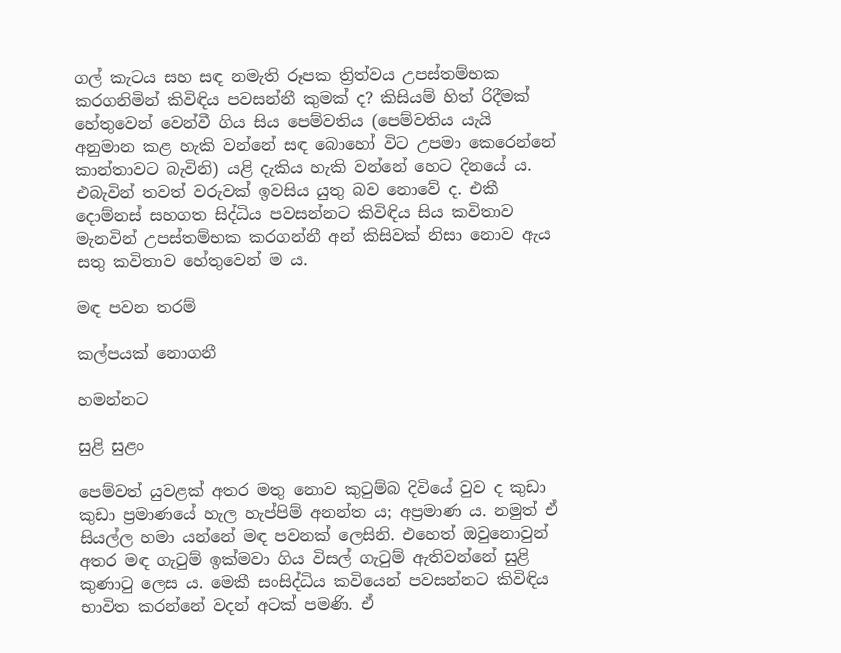ගල් කැටය සහ සඳ නමැති රූපක ත්‍රිත්වය උපස්තම්භක කරගනිමින් කිවිඳිය පවසන්නී කුමක් ද? කිසියම් හිත් රිදීමක් හේතුවෙන් වෙන්වී ගිය සිය පෙම්වතිය (පෙම්වතිය යැයි අනුමාන කළ හැකි වන්නේ සඳ බොහෝ විට උපමා කෙරෙන්නේ කාන්තාවට බැවිනි) යළි දැකිය හැකි වන්නේ හෙට දිනයේ ය. එබැවින් තවත් වරුවක් ඉවසිය යුතු බව නොවේ ද. එකී දොම්නස් සහගත සිද්ධිය පවසන්නට කිවිඳිය සිය කවිතාව මැනවින් උපස්තම්භක කරගන්නී අන් කිසිවක් නිසා නොව ඇය සතු කවිතාව හේතුවෙන් ම ය.

මඳ පවන තරම්

කල්පයක් නොගනී

හමන්නට

සුළි සුළං

පෙම්වත් යුවළක් අතර මතු නොව කුටුම්බ දිවියේ වුව ද කුඩා කුඩා ප්‍රමාණයේ හැල හැප්පිම් අනන්ත ය; අප්‍රමාණ ය. නමුත් ඒ සියල්ල හමා යන්නේ මඳ පවනක් ලෙසිනි. එහෙත් ඔවුනොවුන් අතර මඳ ගැටුම් ඉක්මවා ගිය විසල් ගැටුම් ඇතිවන්නේ සුළි කුණාටු ලෙස ය. මෙකී සංසිද්ධිය කවියෙන් පවසන්නට කිවිඳිය භාවිත කරන්නේ වදන් අටක් පමණි. ඒ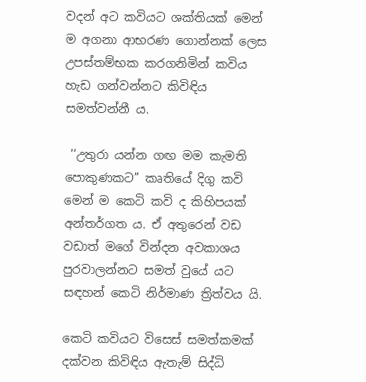වදන් අට කවියට ශක්තියක් මෙන් ම අගනා ආභරණ ගොන්නක් ලෙස උපස්තම්භක කරගනිමින් කවිය හැඩ ගන්වන්නට කිවිඳිය සමත්වන්නී ය.

 ‘‘උතුරා යන්න ගඟ මම කැමති පොකුණකට’’ කෘතියේ දිගු කවි මෙන් ම කෙටි කවි ද කිහිපයක් අන්තර්ගත ය. ඒ අතුරෙන් වඩ වඩාත් මගේ වින්දන අවකාශය පුරවාලන්නට සමත් වුයේ යට සඳහන් කෙටි නිර්මාණ ත්‍රිත්වය යි.

කෙටි කවියට විසෙස් සමත්කමක් දක්වන කිවිඳිය ඇතැම් සිද්ධි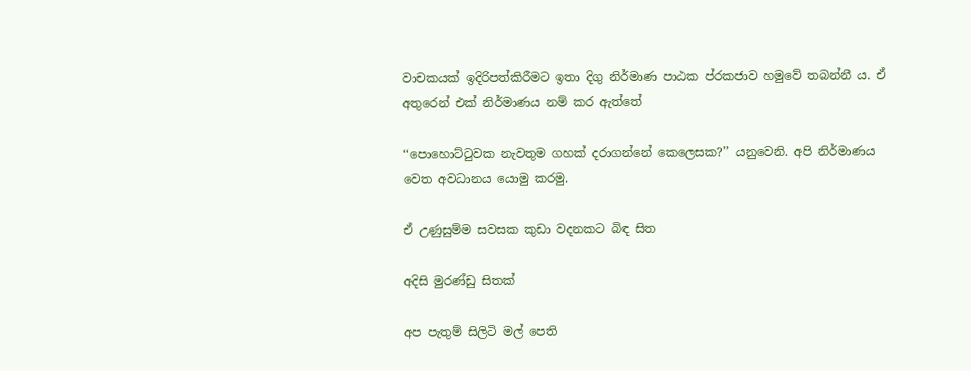වාචකයක් ඉදිරිපත්කිරීමට ඉතා දිගු නිර්මාණ පාඨක ප්රකජාව හමුවේ තබන්නී ය. ඒ අතුරෙන් එක් නිර්මාණය නම් කර ඇත්තේ

‘‘පොහොට්ටුවක නැවතුම ගහක් දරාගන්නේ කෙලෙසක?’’ යනුවෙනි. අපි නිර්මාණය වෙත අවධානය යොමු කරමු.

ඒ උණුසුම්ම සවසක කුඩා වදනකට බිඳ සිත

අදිසි මුරණ්ඩු සිතක්

අප පැතුම් සිලිටි මල් පෙති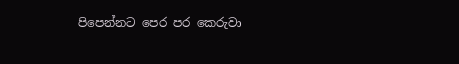පිපෙන්නට පෙර පර කෙරුවා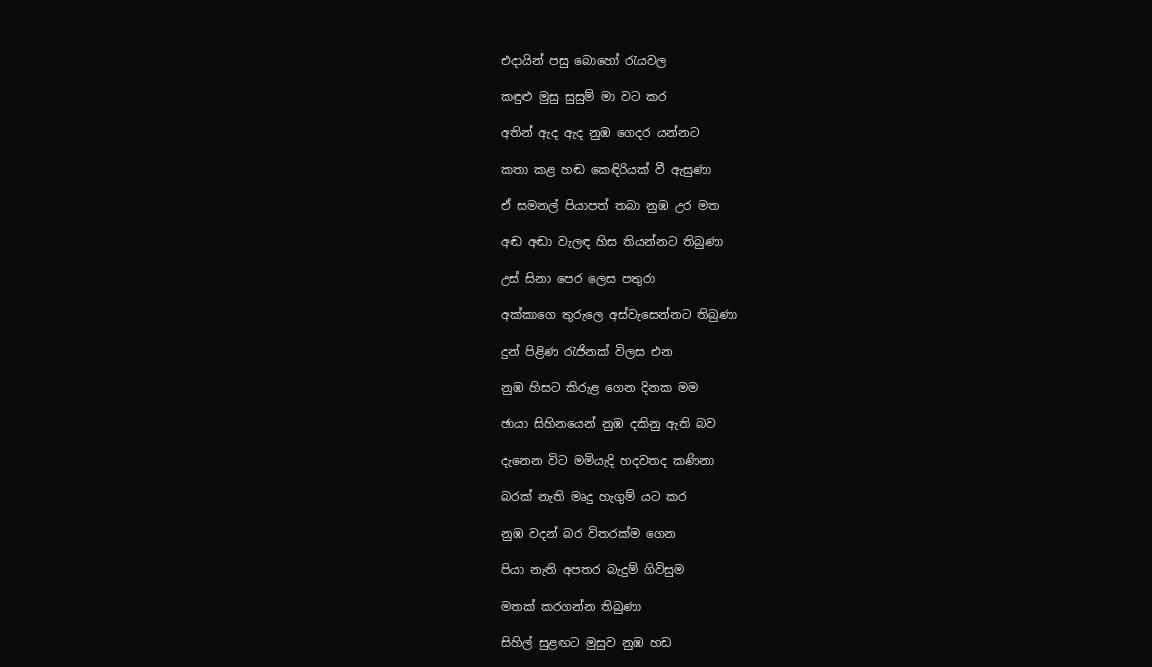එදායින් පසු බොහෝ රැයවල

කඳුළු මුසු සුසුම් මා වට කර

අතින් ඇද ඇද නුඹ ගෙදර යන්නට

කතා කළ හඬ කෙඳිරියක් වී ඇසුණා

ඒ සමනල් පියාපත් තබා නුඹ උර මත

අඬ අඬා වැලඳ හිස තියන්නට තිබුණා

උස් සිනා පෙර ලෙස පතුරා

අක්කාගෙ තුරුලෙ අස්වැසෙන්නට තිබුණා

දුන් පිළිණ රැජිනක් විලස එන

නුඹ හිසට කිරුළ ගෙන දිනක මම

ඡායා සිහිනයෙන් නුඹ දකිනු ඇති බව

දැනෙන විට මමියැදි හදවතද කණිනා

බරක් නැති මෘදු හැගුම් යට කර

නුඹ වදන් බර විතරක්ම ගෙන

පියා නැති අපතර බැදුම් ගිවිසුම

මතක් කරගන්න තිබුණා

සිහිල් සුළඟට මුසුව නුඹ හඩ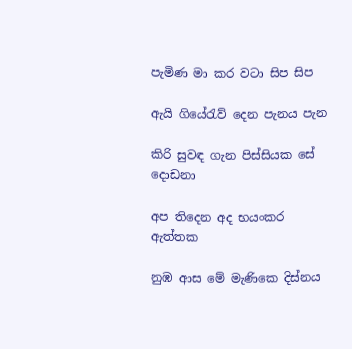පැමිණ මා කර වටා සිප සිප

ඇයි ගියේරැව් දෙන පැනය පැන

කිරි සුවඳ ගැන පිස්සියක සේ දොඩනා

අප තිදෙන අද භයංකර ඇත්තක

නුඹ ආස මේ මැණිකෙ දිස්නය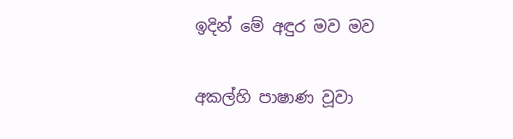ඉදින් මේ අඳුර මව මව

අකල්හි පාෂාණ වූවා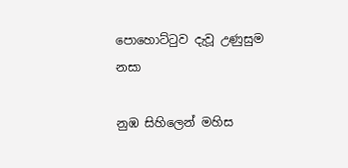පොහොට්ටුව දැවූ උණුසුම නසා

නුඹ සිහිලෙන් මහිස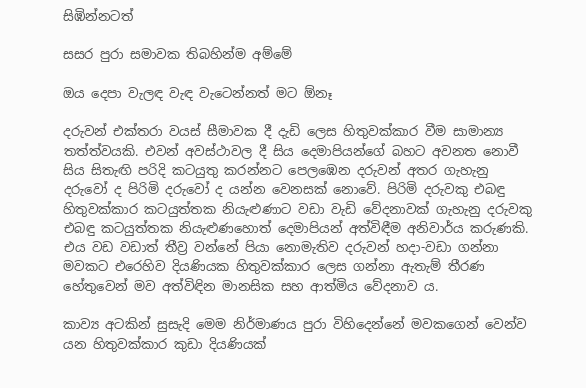සිඹින්නටත්

සසර පුරා සමාවක තිබහින්ම අම්මේ

ඔය දෙපා වැලඳ වැඳ වැටෙන්නත් මට ඕනෑ

දරුවන් එක්තරා වයස් සීමාවක දී දැඩි ලෙස හිතුවක්කාර වීම සාමාන්‍ය තත්ත්වයකි. එවන් අවස්ථාවල දී සිය දෙමාපියන්ගේ බහට අවනත නොවී සිය සිතැඟි පරිදි කටයුතු කරන්නට පෙලඹෙන දරුවන් අතර ගැහැනු දරුවෝ ද පිරිමි දරුවෝ ද යන්න වෙනසක් නොවේ. පිරිමි දරුවකු එබඳු හිතුවක්කාර කටයුත්තක නියැළුණාට වඩා වැඩි වේදනාවක් ගැහැනු දරුවකු එබඳු කටයුත්තක නියැළුණහොත් දෙමාපියන් අත්විඳීම අනිවාර්ය කරුණකි. එය වඩ වඩාත් තීව්‍ර වන්නේ පියා නොමැතිව දරුවන් හදා-වඩා ගන්නා මවකට එරෙහිව දියණියක හිතුවක්කාර ලෙස ගන්නා ඇතැම් තීරණ හේතුවෙන් මව අත්විඳින මානසික සහ ආත්මිය වේදනාව ය.

කාව්‍ය අටකින් සුසැදි මෙම නිර්මාණය පුරා විහිදෙන්නේ මවකගෙන් වෙන්ව යන හිතුවක්කාර කුඩා දියණියක්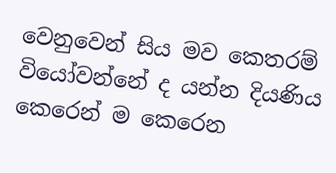වෙනුවෙන් සිය මව කෙතරම් වියෝවන්නේ ද යන්න දියණිය කෙරෙන් ම කෙරෙන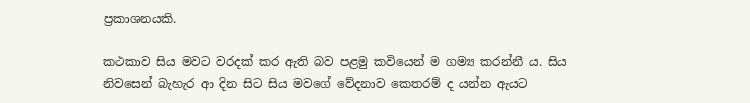ප්‍රකාශනයකි.

කථකාව සිය මවට වරදක් කර ඇති බව පළමු කවියෙන් ම ගම්‍ය කරන්නී ය. සිය නිවසෙන් බැහැර ආ දින සිට සිය මවගේ වේදනාව කෙතරම් ද යන්න ඇයට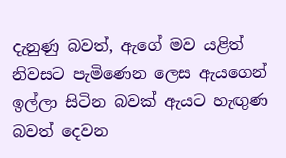දැනුණු බවත්, ඇගේ මව යළිත් නිවසට පැමිණෙන ලෙස ඇයගෙන් ඉල්ලා සිටින බවක් ඇයට හැඟුණ බවත් දෙවන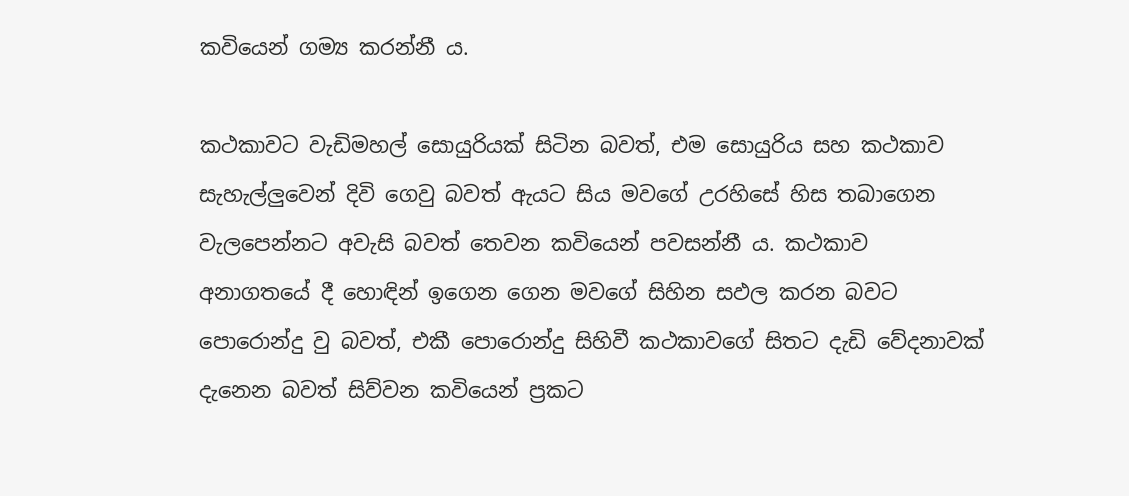කවියෙන් ගම්‍ය කරන්නී ය.

කථකාවට වැඩිමහල් සොයුරියක් සිටින බවත්, එම සොයුරිය සහ කථකාව සැහැල්ලුවෙන් දිවි ගෙවු බවත් ඇයට සිය මවගේ උරහිසේ හිස තබාගෙන වැලපෙන්නට අවැසි බවත් තෙවන කවියෙන් පවසන්නී ය. කථකාව අනාගතයේ දී හොඳින් ඉගෙන ගෙන මවගේ සිහින සඵල කරන බවට පොරොන්දු වු බවත්, එකී පොරොන්දු සිහිවී කථකාවගේ සිතට දැඩි වේදනාවක් දැනෙන බවත් සිව්වන කවියෙන් ප්‍රකට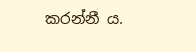කරන්නී ය.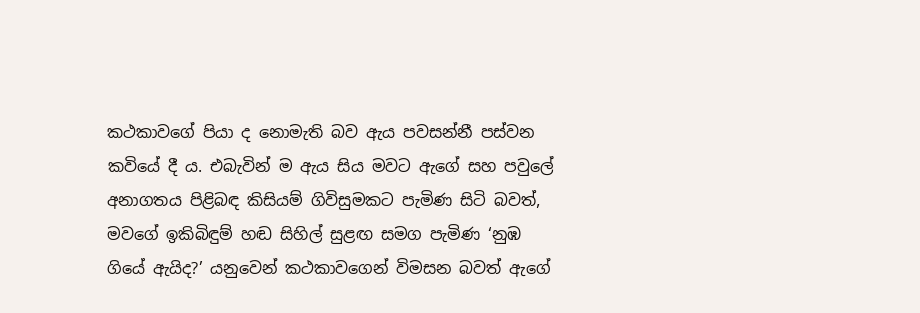කථකාවගේ පියා ද නොමැති බව ඇය පවසන්නී පස්වන කවියේ දී ය. එබැවින් ම ඇය සිය මවට ඇගේ සහ පවුලේ අනාගතය පිළිබඳ කිසියම් ගිවිසුමකට පැමිණ සිටි බවත්, මවගේ ඉකිබිඳුම් හඬ සිහිල් සුළඟ සමග පැමිණ ‘නුඹ ගියේ ඇයිද?’ යනුවෙන් කථකාවගෙන් විමසන බවත් ඇගේ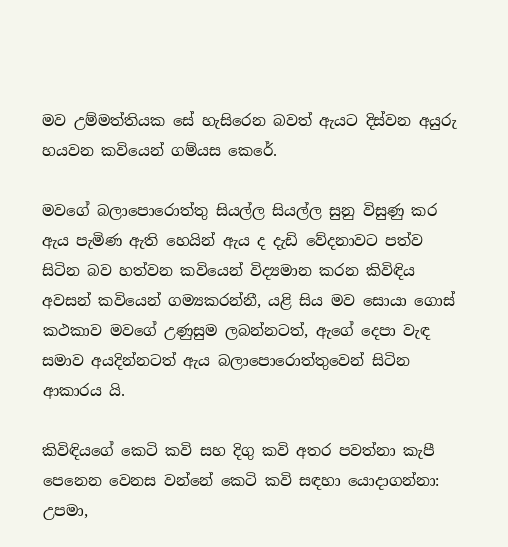මව උම්මත්තියක සේ හැසිරෙන බවත් ඇයට දිස්වන අයුරු හයවන කවියෙන් ගම්යස කෙරේ.

මවගේ බලාපොරොත්තු සියල්ල සියල්ල සුනු විසුණු කර ඇය පැමිණ ඇති හෙයින් ඇය ද දැඩි වේදනාවට පත්ව සිටින බව හත්වන කවියෙන් විද්‍යමාන කරන කිවිඳිය අවසන් කවියෙන් ගම්‍යකරන්නී, යළි සිය මව සොයා ගොස් කථකාව මවගේ උණුසුම ලබන්නටත්, ඇගේ දෙපා වැඳ සමාව අයදින්නටත් ඇය බලාපොරොත්තුවෙන් සිටින ආකාරය යි.

කිවිඳියගේ කෙටි කවි සහ දිගු කවි අතර පවත්නා කැපී පෙනෙන වෙනස වන්නේ කෙටි කවි සඳහා යොදාගන්නා: උපමා,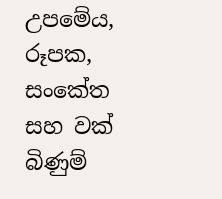උපමේය, රූපක, සංකේත සහ වක් බිණුම්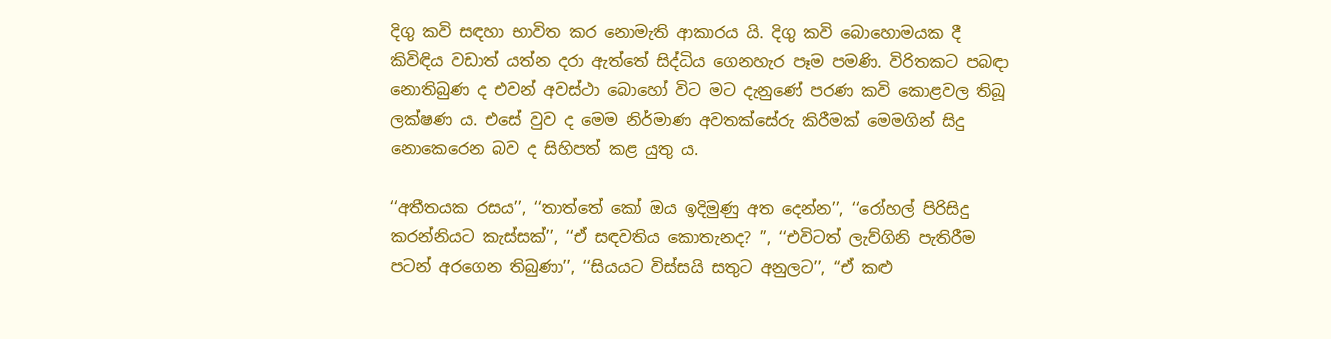දිගු කවි සඳහා භාවිත කර නොමැති ආකාරය යි. දිගු කවි බොහොමයක දී කිවිඳිය වඩාත් යත්න දරා ඇත්තේ සිද්ධිය ගෙනහැර පෑම පමණි. විරිතකට පබඳා නොතිබුණ ද එවන් අවස්ථා බොහෝ විට මට දැනුණේ පරණ කවි කොළවල තිබූ ලක්ෂණ ය. එසේ වුව ද මෙම නිර්මාණ අවතක්සේරු කිරීමක් මෙමගින් සිදු නොකෙරෙන බව ද සිහිපත් කළ යුතු ය.

‘‘අතීතයක රසය’’, ‘‘තාත්තේ කෝ ඔය ඉදිමුණු අත දෙන්න’’, ‘‘රෝහල් පිරිසිදු කරන්නියට කැස්සක්’’, ‘‘ඒ සඳවතිය කොතැනද? ’’, ‘‘එවිටත් ලැව්ගිනි පැතිරීම පටන් අරගෙන තිබුණා’’, ‘‘සියයට විස්සයි සතුට අනුලට’’, ‘‘ඒ කළු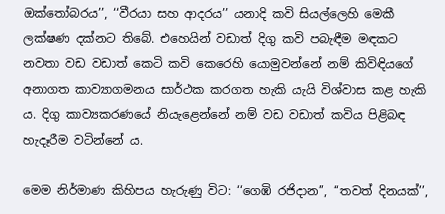ඔක්තෝබරය’’, ‘‘වීරයා සහ ආදරය’’ යනාදි කවි සියල්ලෙහි මෙකී ලක්ෂණ දක්නට තිබේ. එහෙයින් වඩාත් දිගු කවි පබැඳීම මඳකට නවතා වඩ වඩාත් කෙටි කවි කෙරෙහි යොමුවන්නේ නම් කිවිඳියගේ අනාගත කාව්‍යාගමනය සාර්ථක කරගත හැකි යැයි විශ්වාස කළ හැකි ය. දිගු කාව්‍යකරණයේ නියැළෙන්නේ නම් වඩ වඩාත් කවිය පිළිබඳ හැදෑරීම වටින්නේ ය.

මෙම නිර්මාණ කිහිපය හැරුණු විට: ‘‘ගෙඹි රජිදාන’’, ‘‘තවත් දිනයක්’’,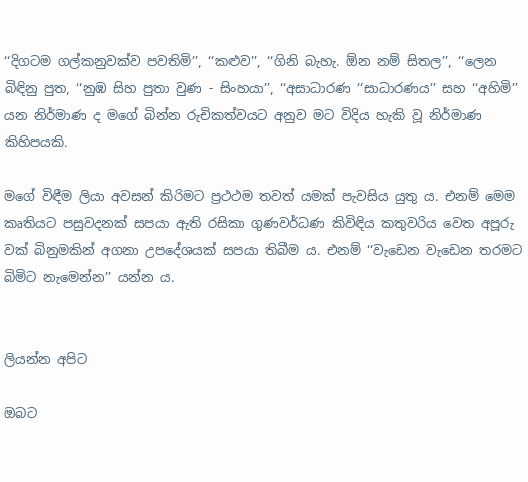‘‘දිගටම ගල්කනුවක්ව පවතිමි’’, ‘‘කළුව’’, ‘‘ගිනි බැහැ. ඕන නම් සිතල’’, ‘‘ලෙන බිඳිනු පුත, ‘‘නුඹ සිහ පුතා වුණ - සිංහයා’’, ‘‘අසාධාරණ ‘‘සාධාරණය’’ සහ ‘‘අහිමි’’ යන නිර්මාණ ද මගේ බින්න රුචිකත්වයට අනුව මට විදිය හැකි වූ නිර්මාණ කිහිපයකි.

මගේ විඳීම ලියා අවසන් කිරිමට ප්‍රථථම තවත් යමක් පැවසිය යුතු ය. එනම් මෙම කෘතියට පසුවදනක් සපයා ඇති රසිකා ගුණවර්ධණ කිවිඳිය කතුවරිය වෙත අපූරු වක් බිනුමකින් අගනා උපදේශයක් සපයා තිබීම ය. එනම් ‘‘වැඩෙන වැඩෙන තරමට බිමිට නැමෙන්න’’ යන්න ය.


ලියන්න අපිට

ඔබට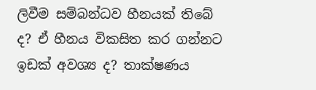ලිවීම සම්බන්ධව හීනයක් තිබේ ද? ඒ හීනය විකසිත කර ගන්නට ඉඩක් අවශ්‍ය ද? තාක්ෂණය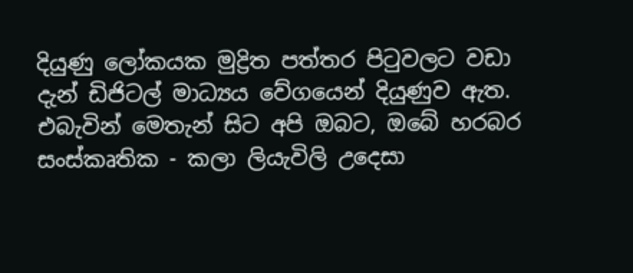දියුණු ලෝකයක මුද්‍රිත පත්තර පිටුවලට වඩා දැන් ඩිජිටල් මාධ්‍යය වේගයෙන් දියුණුව ඇත. එබැවින් මෙතැන් සිට අපි ඔබට, ඔබේ හරබර සංස්කෘතික - කලා ලියැවිලි උදෙසා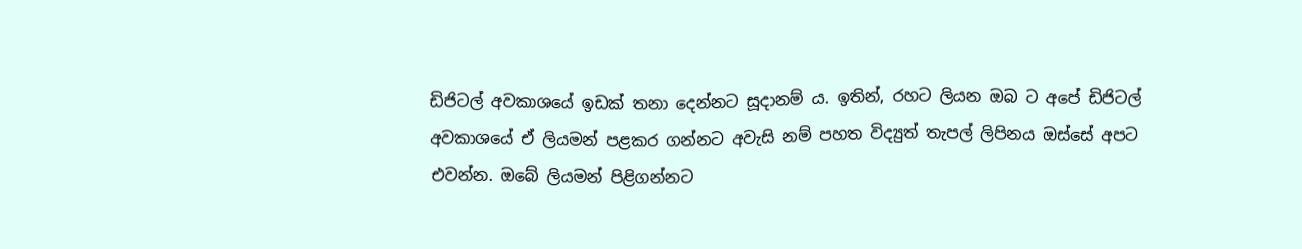ඩිජිටල් අවකාශයේ ඉඩක් තනා දෙන්නට සූදානම් ය. ඉතින්, රහට ලියන ඔබ ට අපේ ඩිජිටල් අවකාශයේ ඒ ලියමන් පළකර ගන්නට අවැසි නම් පහත විද්‍යුත් තැපල් ලිපිනය ඔස්සේ අපට එවන්න. ඔබේ ලියමන් පිළිගන්නට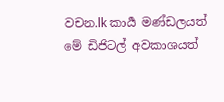වචන.lk කාර්‍ය මණ්ඩලයත් මේ ඩිජිටල් අවකාශයත්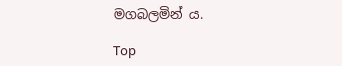මගබලමින් ය.

Top